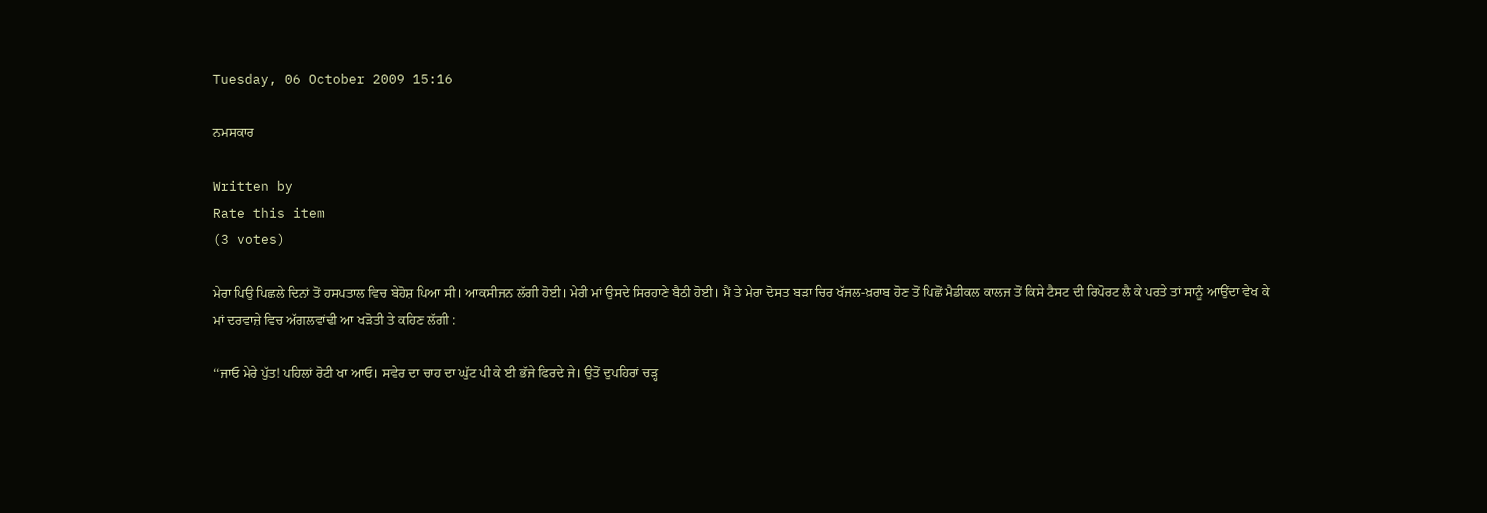Tuesday, 06 October 2009 15:16

ਨਮਸਕਾਰ

Written by
Rate this item
(3 votes)

ਮੇਰਾ ਪਿਉ ਪਿਛਲੇ ਦਿਨਾਂ ਤੋਂ ਹਸਪਤਾਲ ਵਿਚ ਬੇਹੋਸ਼ ਪਿਆ ਸੀ। ਆਕਸੀਜਨ ਲੱਗੀ ਹੋਈ। ਮੇਰੀ ਮਾਂ ਉਸਦੇ ਸਿਰਹਾਣੇ ਬੈਠੀ ਹੋਈ। ਮੈਂ ਤੇ ਮੇਰਾ ਦੋਸਤ ਬੜਾ ਚਿਰ ਖੱਜਲ-ਖ਼ਰਾਬ ਹੋਣ ਤੋਂ ਪਿਛੋਂ ਮੈਡੀਕਲ ਕਾਲਜ ਤੋਂ ਕਿਸੇ ਟੈਸਟ ਦੀ ਰਿਪੋਰਟ ਲੈ ਕੇ ਪਰਤੇ ਤਾਂ ਸਾਨੂੰ ਆਉਂਦਾ ਵੇਖ ਕੇ ਮਾਂ ਦਰਵਾਜ਼ੇ ਵਿਚ ਅੱਗਲਵਾਂਢੀ ਆ ਖੜੋਤੀ ਤੇ ਕਹਿਣ ਲੱਗੀ :

‘‘ਜਾਓ ਮੇਰੇ ਪੁੱਤ! ਪਹਿਲਾਂ ਰੋਟੀ ਖਾ ਆਓ। ਸਵੇਰ ਦਾ ਚਾਹ ਦਾ ਘੁੱਟ ਪੀ ਕੇ ਈ ਭੱਜੇ ਫਿਰਦੇ ਜੇ। ਉਤੋਂ ਦੁਪਹਿਰਾਂ ਚੜ੍ਹ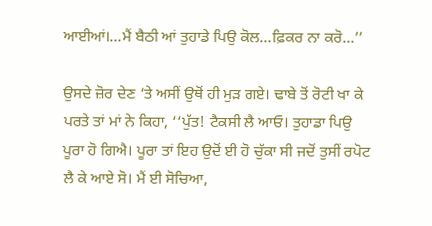ਆਈਆਂ।…ਮੈਂ ਬੈਠੀ ਆਂ ਤੁਹਾਡੇ ਪਿਉ ਕੋਲ…ਫ਼ਿਕਰ ਨਾ ਕਰੋ…’’

ਉਸਦੇ ਜ਼ੋਰ ਦੇਣ ‘ਤੇ ਅਸੀਂ ਉਥੋਂ ਹੀ ਮੁੜ ਗਏ। ਢਾਬੇ ਤੋਂ ਰੋਟੀ ਖਾ ਕੇ ਪਰਤੇ ਤਾਂ ਮਾਂ ਨੇ ਕਿਹਾ, ‘‘ਪੁੱਤ! ਟੈਕਸੀ ਲੈ ਆਓ। ਤੁਹਾਡਾ ਪਿਉ ਪੂਰਾ ਹੋ ਗਿਐ। ਪੂਰਾ ਤਾਂ ਇਹ ਉਦੋਂ ਈ ਹੋ ਚੁੱਕਾ ਸੀ ਜਦੋਂ ਤੁਸੀਂ ਰਪੋਟ ਲੈ ਕੇ ਆਏ ਸੋ। ਮੈਂ ਈ ਸੋਚਿਆ,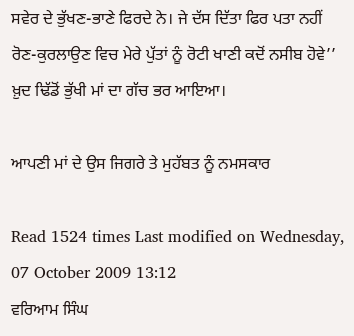ਸਵੇਰ ਦੇ ਭੁੱਖਣ-ਭਾਣੇ ਫਿਰਦੇ ਨੇ। ਜੇ ਦੱਸ ਦਿੱਤਾ ਫਿਰ ਪਤਾ ਨਹੀਂ ਰੋਣ-ਕੁਰਲਾਉਣ ਵਿਚ ਮੇਰੇ ਪੁੱਤਾਂ ਨੂੰ ਰੋਟੀ ਖਾਣੀ ਕਦੋਂ ਨਸੀਬ ਹੋਵੇ’’ ਖ਼ੁਦ ਢਿੱਡੋਂ ਭੁੱਖੀ ਮਾਂ ਦਾ ਗੱਚ ਭਰ ਆਇਆ।

ਆਪਣੀ ਮਾਂ ਦੇ ਉਸ ਜਿਗਰੇ ਤੇ ਮੁਹੱਬਤ ਨੂੰ ਨਮਸਕਾਰ

Read 1524 times Last modified on Wednesday, 07 October 2009 13:12
ਵਰਿਆਮ ਸਿੰਘ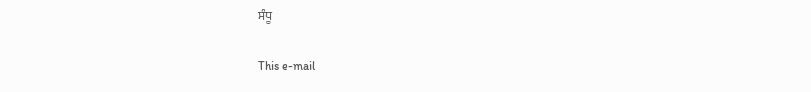ਸੰਧੂ

This e-mail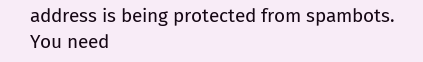address is being protected from spambots. You need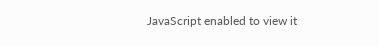JavaScript enabled to view it